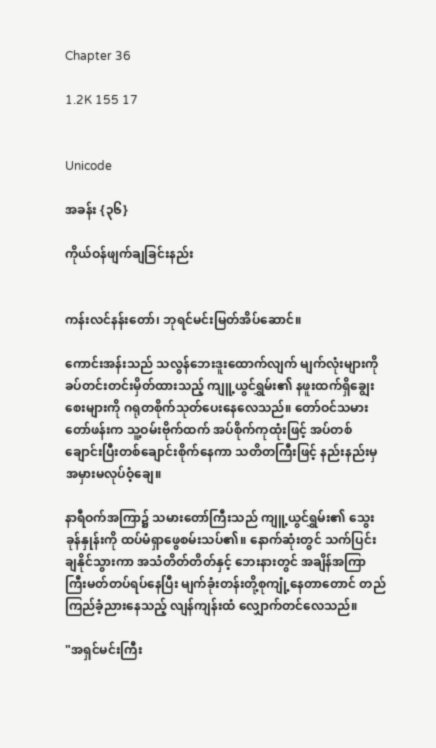Chapter 36

1.2K 155 17


Unicode

အခန်း {၃၆}

ကိုယ်ဝန်ဖျက်ချခြင်းနည်း


ကန်းလင်နန်းတော်၊ ဘုရင်မင်းမြတ်အိပ်ဆောင်။

ကောင်းအန်းသည် သလွန်ဘေးဒူးထောက်လျက် မျက်လုံးများကို ခပ်တင်းတင်းမှိတ်ထားသည့် ကျူ့ယွင်ရွှမ်း၏ နဖူးထက်ရှိချွေးစေးများကို ဂရုတစိုက်သုတ်ပေးနေလေသည်။ တော်ဝင်သမားတော်ဖန်းက သူ့ဝမ်းဗိုက်ထက် အပ်စိုက်ကုထုံးဖြင့် အပ်တစ်ချောင်းပြီးတစ်ချောင်းစိုက်နေကာ သတိတကြီးဖြင့် နည်းနည်းမှအမှားမလုပ်ဝံ့ချေ။

နာရီဝက်အကြာ၌ သမားတော်ကြီးသည် ကျူ့ယွင်ရွှမ်း၏ သွေးခုန်နှုန်းကို ထပ်မံရှာဖွေစမ်းသပ်၏။ နောက်ဆုံးတွင် သက်ပြင်းချနိုင်သွားကာ အသံတိတ်တိတ်နှင့် ဘေးနားတွင် အချိန်အကြာကြီးမတ်တပ်ရပ်နေပြီး မျက်ခုံးတန်းတို့စုကျုံ့နေတာတောင် တည်ကြည်ခံ့ညားနေသည့် လျန်ကျန်းထံ လျှောက်တင်လေသည်။

"အရှင်မင်းကြီး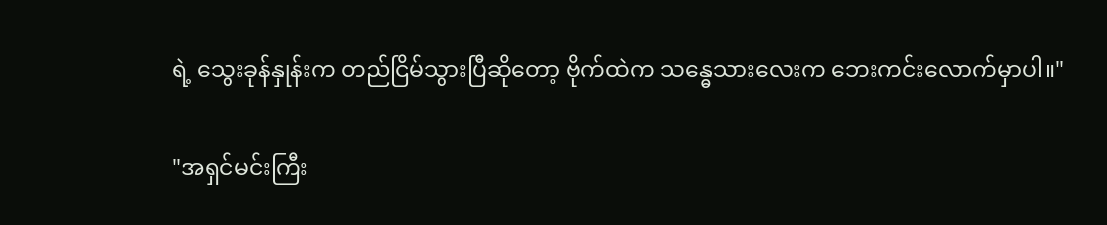ရဲ့ သွေးခုန်နှုန်းက တည်ငြိမ်သွားပြီဆိုတော့ ဗိုက်ထဲက သန္ဓေသားလေးက ဘေးကင်းလောက်မှာပါ။"

"အရှင်မင်းကြီး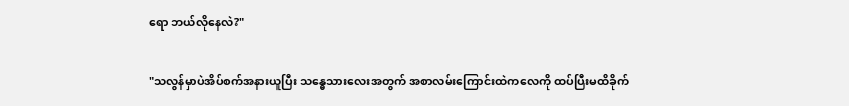ရော ဘယ်လိုနေလဲ?"

"သလွန်မှာပဲအိပ်စက်အနားယူပြီး သန္ဓေသားလေးအတွက် အစာလမ်းကြောင်းထဲကလေကို ထပ်ပြီးမထိခိုက်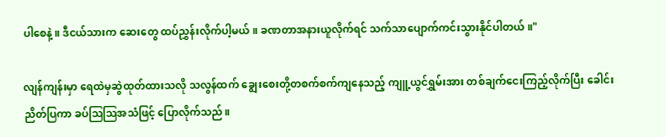ပါစေနဲ့။ ဒီငယ်သားက ဆေးတွေ ထပ်ညွှန်းလိုက်ပါ့မယ်။ ခဏတာအနားယူလိုက်ရင် သက်သာပျောက်ကင်းသွားနိုင်ပါတယ်။"

လျန်ကျန်းမှာ ရေထဲမှဆွဲထုတ်ထားသလို သလွန်ထက် ချွေးစေးတို့တစက်စက်ကျနေသည့် ကျူ့ယွင်ရွှမ်းအား တစ်ချက်ငေးကြည့်လိုက်ပြီး ခေါင်းညိတ်ပြကာ ခပ်ဩဩအသံဖြင့် ပြောလိုက်သည်။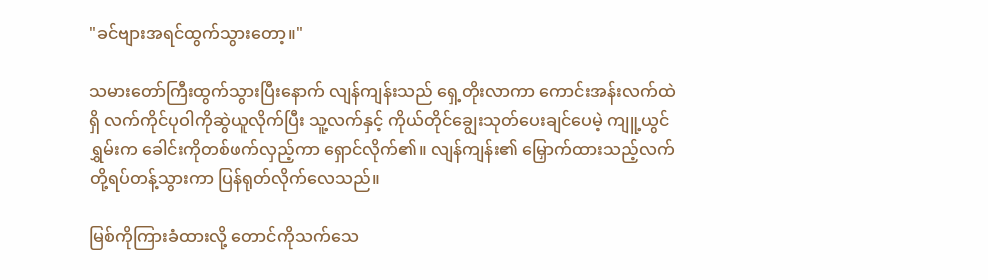"ခင်ဗျားအရင်ထွက်သွားတော့။"

သမားတော်ကြီးထွက်သွားပြီးနောက် လျန်ကျန်းသည် ရှေ့တိုးလာကာ ကောင်းအန်းလက်ထဲရှိ လက်ကိုင်ပုဝါကိုဆွဲယူလိုက်ပြီး သူ့လက်နှင့် ကိုယ်တိုင်ချွေးသုတ်ပေးချင်ပေမဲ့ ကျူ့ယွင်ရွှမ်းက ခေါင်းကိုတစ်ဖက်လှည့်ကာ ရှောင်လိုက်၏။ လျန်ကျန်း၏ မြှောက်ထားသည့်လက်တို့ရပ်တန့်သွားကာ ပြန်ရုတ်လိုက်လေသည်။

မြစ်ကိုကြားခံထားလို့ တောင်ကိုသက်သေ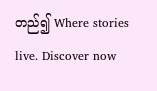တည်၍ Where stories live. Discover now